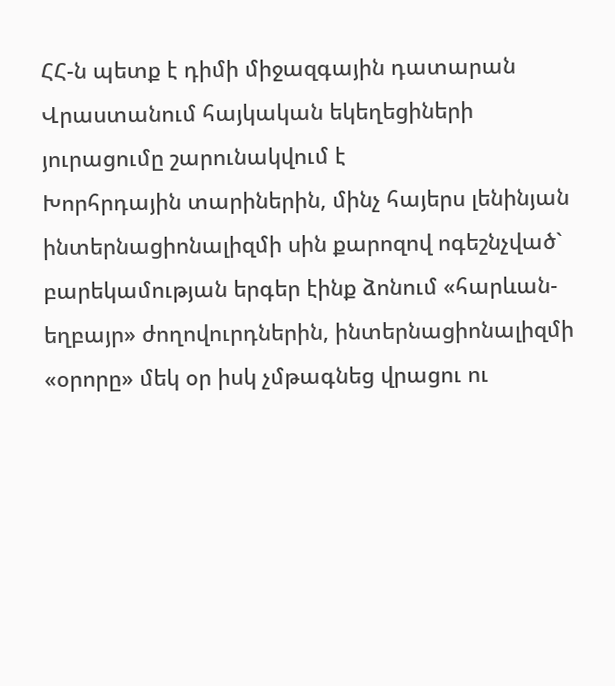ՀՀ-ն պետք է դիմի միջազգային դատարան
Վրաստանում հայկական եկեղեցիների յուրացումը շարունակվում է
Խորհրդային տարիներին, մինչ հայերս լենինյան ինտերնացիոնալիզմի սին քարոզով ոգեշնչված` բարեկամության երգեր էինք ձոնում «հարևան-եղբայր» ժողովուրդներին, ինտերնացիոնալիզմի «օրորը» մեկ օր իսկ չմթագնեց վրացու ու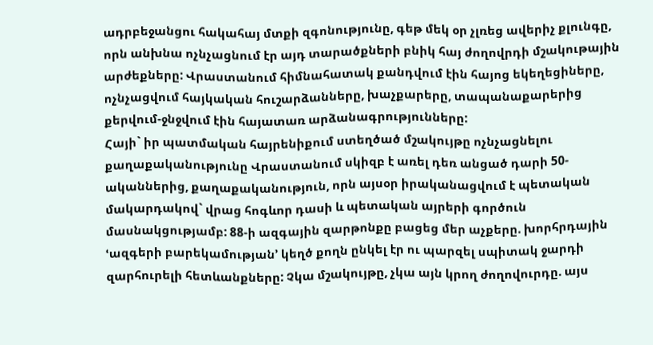ադրբեջանցու հակահայ մտքի զգոնությունը, գեթ մեկ օր չլռեց ավերիչ քլունգը, որն անխնա ոչնչացնում էր այդ տարածքների բնիկ հայ ժողովրդի մշակութային արժեքները: Վրաստանում հիմնահատակ քանդվում էին հայոց եկեղեցիները, ոչնչացվում հայկական հուշարձանները, խաչքարերը, տապանաքարերից քերվում-ջնջվում էին հայատառ արձանագրությունները:
Հայի` իր պատմական հայրենիքում ստեղծած մշակույթը ոչնչացնելու քաղաքականությունը Վրաստանում սկիզբ է առել դեռ անցած դարի 50-ականներից, քաղաքականություն, որն այսօր իրականացվում է պետական մակարդակով` վրաց հոգևոր դասի և պետական այրերի գործուն մասնակցությամբ: 88-ի ազգային զարթոնքը բացեց մեր աչքերը. խորհրդային ՙազգերի բարեկամության՚ կեղծ քողն ընկել էր ու պարզել սպիտակ ջարդի զարհուրելի հետևանքները: Չկա մշակույթը, չկա այն կրող ժողովուրդը. այս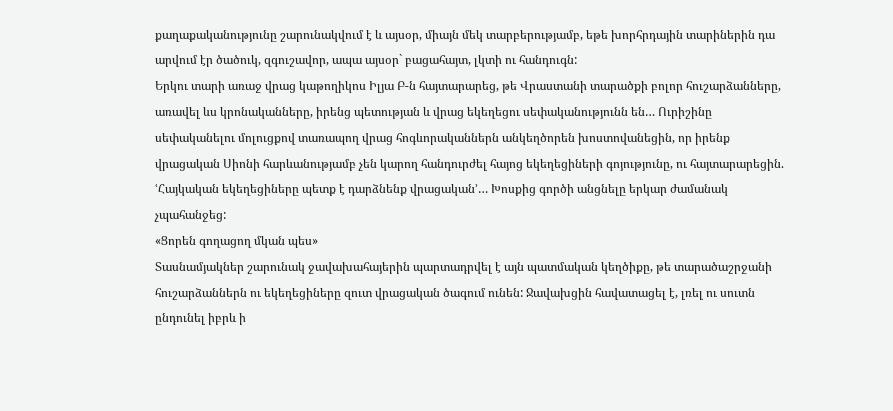քաղաքականությունը շարունակվում է և այսօր, միայն մեկ տարբերությամբ, եթե խորհրդային տարիներին դա արվում էր ծածուկ, զգուշավոր, ապա այսօր` բացահայտ, լկտի ու հանդուգն:
Երկու տարի առաջ վրաց կաթողիկոս Իլյա Բ-ն հայտարարեց, թե Վրաստանի տարածքի բոլոր հուշարձանները, առավել ևս կրոնականները, իրենց պետության և վրաց եկեղեցու սեփականությունն են… Ուրիշինը սեփականելու մոլուցքով տառապող վրաց հոգևորականներն անկեղծորեն խոստովանեցին, որ իրենք վրացական Սիոնի հարևանությամբ չեն կարող հանդուրժել հայոց եկեղեցիների գոյությունը, ու հայտարարեցին. ՙՀայկական եկեղեցիները պետք է դարձնենք վրացական՚… Խոսքից գործի անցնելը երկար ժամանակ չպահանջեց:
«Ցորեն գողացող մկան պես»
Տասնամյակներ շարունակ ջավախահայերին պարտադրվել է այն պատմական կեղծիքը, թե տարածաշրջանի հուշարձաններն ու եկեղեցիները զուտ վրացական ծագում ունեն: Ջավախցին հավատացել է, լռել ու սուտն ընդունել իբրև ի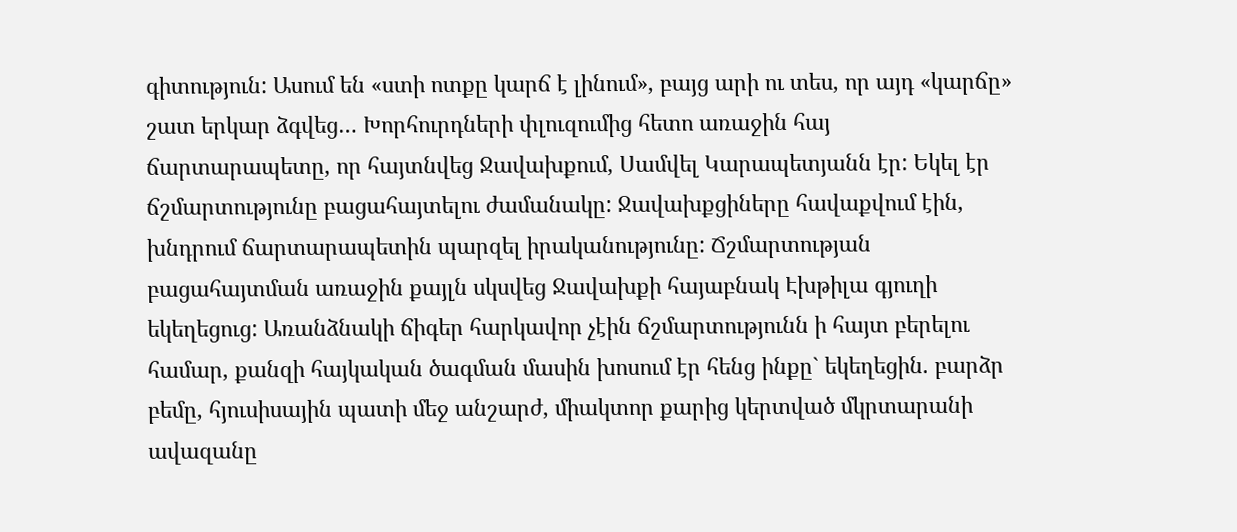գիտություն: Ասում են «ստի ոտքը կարճ է լինում», բայց արի ու տես, որ այդ «կարճը» շատ երկար ձգվեց… Խորհուրդների փլուզումից հետո առաջին հայ ճարտարապետը, որ հայտնվեց Ջավախքում, Սամվել Կարապետյանն էր: Եկել էր ճշմարտությունը բացահայտելու ժամանակը: Ջավախքցիները հավաքվում էին, խնդրում ճարտարապետին պարզել իրականությունը: Ճշմարտության բացահայտման առաջին քայլն սկսվեց Ջավախքի հայաբնակ Էխթիլա գյուղի եկեղեցուց: Առանձնակի ճիգեր հարկավոր չէին ճշմարտությունն ի հայտ բերելու համար, քանզի հայկական ծագման մասին խոսում էր հենց ինքը` եկեղեցին. բարձր բեմը, հյուսիսային պատի մեջ անշարժ, միակտոր քարից կերտված մկրտարանի ավազանը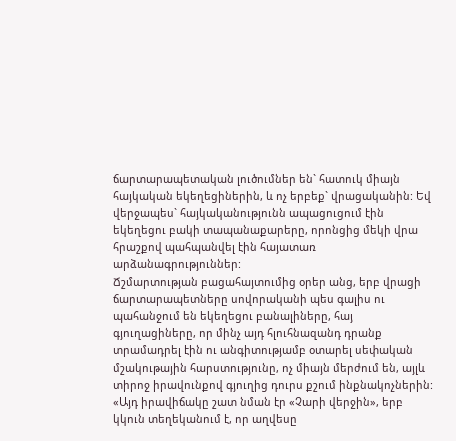ճարտարապետական լուծումներ են` հատուկ միայն հայկական եկեղեցիներին, և ոչ երբեք` վրացականին: Եվ վերջապես` հայկականությունն ապացուցում էին եկեղեցու բակի տապանաքարերը, որոնցից մեկի վրա հրաշքով պահպանվել էին հայատառ արձանագրություններ:
Ճշմարտության բացահայտումից օրեր անց, երբ վրացի ճարտարապետները սովորականի պես գալիս ու պահանջում են եկեղեցու բանալիները, հայ գյուղացիները, որ մինչ այդ հլուհնազանդ դրանք տրամադրել էին ու անգիտությամբ օտարել սեփական մշակութային հարստությունը, ոչ միայն մերժում են, այլև տիրոջ իրավունքով գյուղից դուրս քշում ինքնակոչներին: «Այդ իրավիճակը շատ նման էր «Չարի վերջին», երբ կկուն տեղեկանում է, որ աղվեսը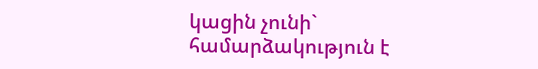կացին չունի` համարձակություն է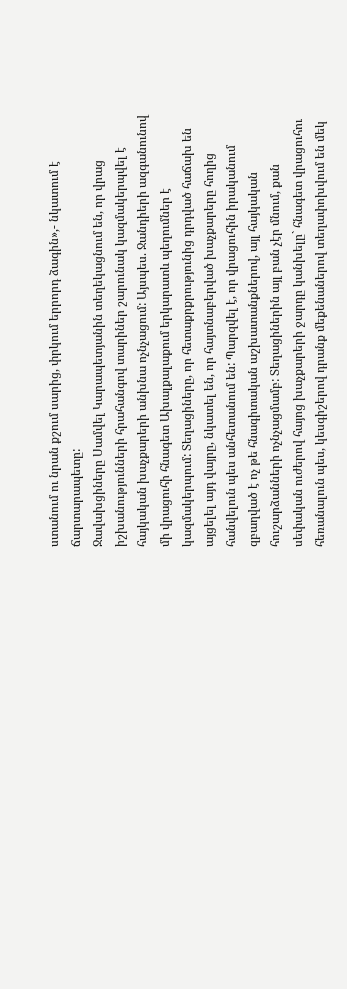ստանում ու նրան քշում սարից, փրկում երրորդ ձագին»,- նկատում է ճարտարապետը:
Ջավախցիները Սամվել Կարապետյանին տեղեկացնում են, որ վրաց իշխանությունների հրահանգով տարիներ շարունակ կազմակերպվել է հայկական խաչքարերի անխնա ոչնչացում: Այսպես. Ջանդիերի ազգանունով մի վրացուհի հնագետ Ախալքալաքում երկարատև պեղումներ է կազմակերպում: Տեղացիները, որ հետաքրքրությունից դրդված հաճախ են այցելել այդ վայրը, նկատել են, որ հայտնաբերված խաչքարերը հողից հանվելուն պես անհետանում են: Պարզվել է, որ վրացուհին իրականում զբաղված է ոչ թե հնագիտական աշխատանքներով, այլ հայկական հուշարձանների ոչնչացմամբ: Տեղացիներին այլ բան չէր մնում, քան սեփական ուժերով հայոց խաչքարերի ջարդը կանխելը` հնագետ վրացուհու հեռանալուն պես, կեսգիշերով դրանք մեքենաներով տեղափոխվում են մեկ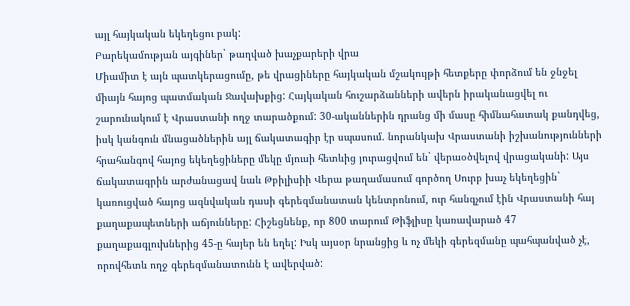այլ հայկական եկեղեցու բակ:
Բարեկամության այգիներ` թաղված խաչքարերի վրա
Միամիտ է այն պատկերացումը, թե վրացիները հայկական մշակույթի հետքերը փորձում են ջնջել միայն հայոց պատմական Ջավախքից: Հայկական հուշարձանների ավերն իրականացվել ու շարունակում է Վրաստանի ողջ տարածքում: 30-ականներին դրանց մի մասը հիմնահատակ քանդվեց, իսկ կանգուն մնացածներին այլ ճակատագիր էր սպասում. նորանկախ Վրաստանի իշխանությունների հրահանգով հայոց եկեղեցիները մեկը մյուսի հետևից յուրացվում են` վերաօծվելով վրացականի: Այս ճակատագրին արժանացավ նաև Թբիլիսիի Վերա թաղամասում գործող Սուրբ խաչ եկեղեցին` կառուցված հայոց ազնվական դասի գերեզմանատան կենտրոնում, ուր հանգչում էին Վրաստանի հայ քաղաքապետների աճյունները: Հիշեցնենք, որ 800 տարում Թիֆլիսը կառավարած 47 քաղաքագլուխներից 45-ը հայեր են եղել: Իսկ այսօր նրանցից և ոչ մեկի գերեզմանը պահպանված չէ, որովհետև ողջ գերեզմանատունն է ավերված: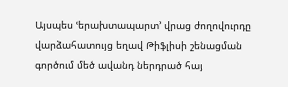Այսպես ՙերախտապարտ՚ վրաց ժողովուրդը վարձահատույց եղավ Թիֆլիսի շենացման գործում մեծ ավանդ ներդրած հայ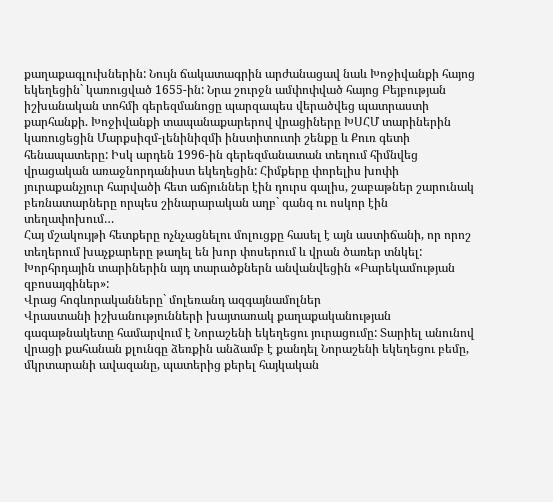քաղաքագլուխներին: Նույն ճակատագրին արժանացավ նաև Խոջիվանքի հայոց եկեղեցին` կառուցված 1655-ին: Նրա շուրջն ամփոփված հայոց Բեյբության իշխանական տոհմի գերեզմանոցը պարզապես վերածվեց պատրաստի քարհանքի. Խոջիվանքի տապանաքարերով վրացիները ԽՍՀՄ տարիներին կառուցեցին Մարքսիզմ-լենինիզմի ինստիտուտի շենքը և Քուռ գետի հենապատերը: Իսկ արդեն 1996-ին գերեզմանատան տեղում հիմնվեց վրացական առաջնորդանիստ եկեղեցին: Հիմքերը փորելիս խոփի յուրաքանչյուր հարվածի հետ աճյուններ էին դուրս գալիս, շաբաթներ շարունակ բեռնատարները որպես շինարարական աղբ` գանգ ու ոսկոր էին տեղափոխում…
Հայ մշակույթի հետքերը ոչնչացնելու մոլուցքը հասել է այն աստիճանի, որ որոշ տեղերում խաչքարերը թաղել են խոր փոսերում և վրան ծառեր տնկել: Խորհրդային տարիներին այդ տարածքներն անվանվեցին «Բարեկամության զբոսայգիներ»:
Վրաց հոգևորականները` մոլեռանդ ազգայնամոլներ
Վրաստանի իշխանությունների խայտառակ քաղաքականության գագաթնակետը համարվում է Նորաշենի եկեղեցու յուրացումը: Տարիել անունով վրացի քահանան քլունգը ձեռքին անձամբ է քանդել Նորաշենի եկեղեցու բեմը, մկրտարանի ավազանը, պատերից քերել հայկական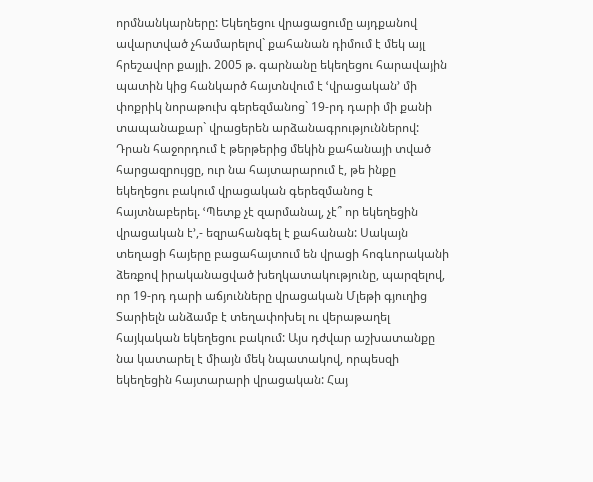որմնանկարները: Եկեղեցու վրացացումը այդքանով ավարտված չհամարելով` քահանան դիմում է մեկ այլ հրեշավոր քայլի. 2005 թ. գարնանը եկեղեցու հարավային պատին կից հանկարծ հայտնվում է ՙվրացական՚ մի փոքրիկ նորաթուխ գերեզմանոց` 19-րդ դարի մի քանի տապանաքար` վրացերեն արձանագրություններով: Դրան հաջորդում է թերթերից մեկին քահանայի տված հարցազրույցը, ուր նա հայտարարում է, թե ինքը եկեղեցու բակում վրացական գերեզմանոց է հայտնաբերել. ՙՊետք չէ զարմանալ, չէ՞ որ եկեղեցին վրացական է՚,- եզրահանգել է քահանան: Սակայն տեղացի հայերը բացահայտում են վրացի հոգևորականի ձեռքով իրականացված խեղկատակությունը, պարզելով, որ 19-րդ դարի աճյունները վրացական Մլեթի գյուղից Տարիելն անձամբ է տեղափոխել ու վերաթաղել հայկական եկեղեցու բակում: Այս դժվար աշխատանքը նա կատարել է միայն մեկ նպատակով, որպեսզի եկեղեցին հայտարարի վրացական: Հայ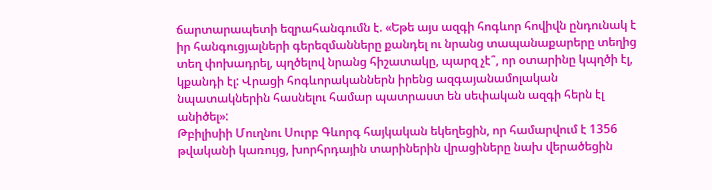ճարտարապետի եզրահանգումն է. «Եթե այս ազգի հոգևոր հովիվն ընդունակ է իր հանգուցյալների գերեզմանները քանդել ու նրանց տապանաքարերը տեղից տեղ փոխադրել, պղծելով նրանց հիշատակը, պարզ չէ՞, որ օտարինը կպղծի էլ, կքանդի էլ: Վրացի հոգևորականներն իրենց ազգայանամոլական նպատակներին հասնելու համար պատրաստ են սեփական ազգի հերն էլ անիծել»:
Թբիլիսիի Մուղնու Սուրբ Գևորգ հայկական եկեղեցին, որ համարվում է 1356 թվականի կառույց, խորհրդային տարիներին վրացիները նախ վերածեցին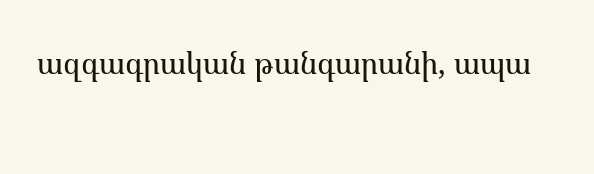ազգագրական թանգարանի, ապա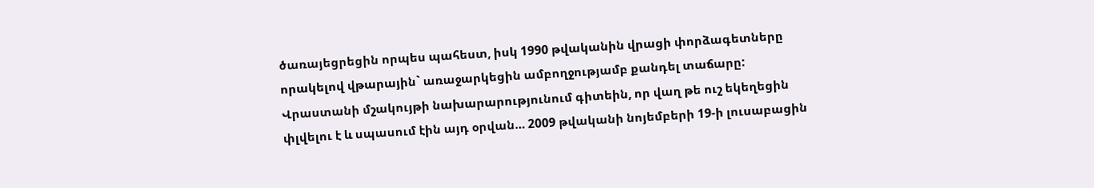ծառայեցրեցին որպես պահեստ, իսկ 1990 թվականին վրացի փորձագետները որակելով վթարային` առաջարկեցին ամբողջությամբ քանդել տաճարը:
Վրաստանի մշակույթի նախարարությունում գիտեին, որ վաղ թե ուշ եկեղեցին փլվելու է և սպասում էին այդ օրվան… 2009 թվականի նոյեմբերի 19-ի լուսաբացին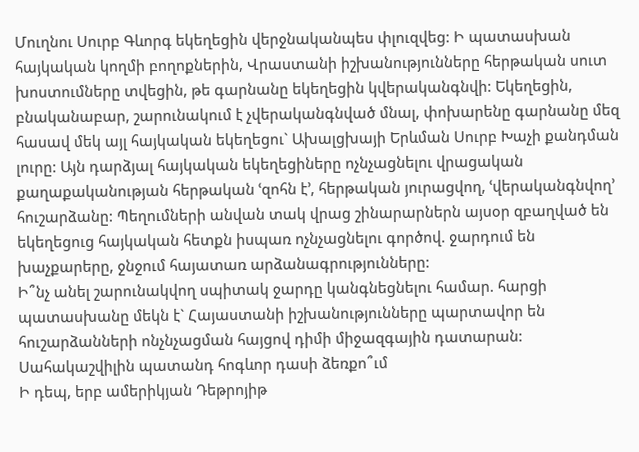Մուղնու Սուրբ Գևորգ եկեղեցին վերջնականպես փլուզվեց: Ի պատասխան հայկական կողմի բողոքներին, Վրաստանի իշխանությունները հերթական սուտ խոստումները տվեցին, թե գարնանը եկեղեցին կվերականգնվի: Եկեղեցին, բնականաբար, շարունակում է չվերականգնված մնալ, փոխարենը գարնանը մեզ հասավ մեկ այլ հայկական եկեղեցու` Ախալցխայի Երևման Սուրբ Խաչի քանդման լուրը: Այն դարձյալ հայկական եկեղեցիները ոչնչացնելու վրացական քաղաքականության հերթական ՙզոհն է՚, հերթական յուրացվող, ՙվերականգնվող՚ հուշարձանը: Պեղումների անվան տակ վրաց շինարարներն այսօր զբաղված են եկեղեցուց հայկական հետքն իսպառ ոչնչացնելու գործով. ջարդում են խաչքարերը, ջնջում հայատառ արձանագրությունները:
Ի՞նչ անել շարունակվող սպիտակ ջարդը կանգնեցնելու համար. հարցի պատասխանը մեկն է` Հայաստանի իշխանությունները պարտավոր են հուշարձանների ոնչնչացման հայցով դիմի միջազգային դատարան:
Սահակաշվիլին պատանդ հոգևոր դասի ձեռքո՞ւմ
Ի դեպ, երբ ամերիկյան Դեթրոյիթ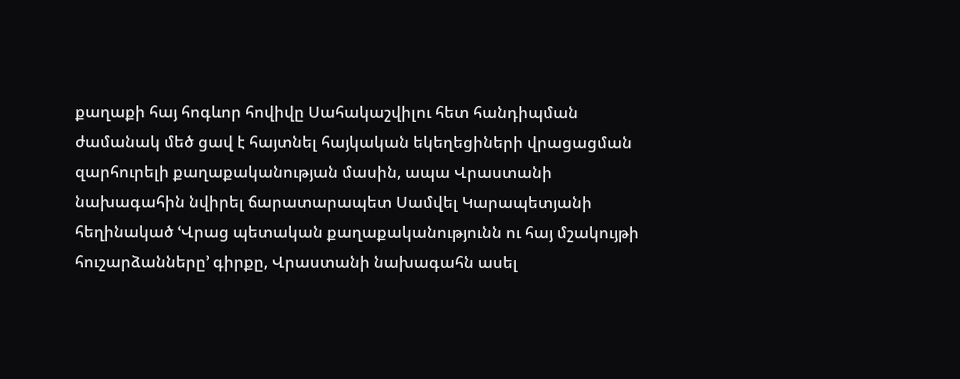քաղաքի հայ հոգևոր հովիվը Սահակաշվիլու հետ հանդիպման ժամանակ մեծ ցավ է հայտնել հայկական եկեղեցիների վրացացման զարհուրելի քաղաքականության մասին, ապա Վրաստանի նախագահին նվիրել ճարատարապետ Սամվել Կարապետյանի հեղինակած ՙՎրաց պետական քաղաքականությունն ու հայ մշակույթի հուշարձանները՚ գիրքը, Վրաստանի նախագահն ասել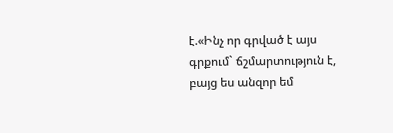է.«Ինչ որ գրված է այս գրքում` ճշմարտություն է, բայց ես անզոր եմ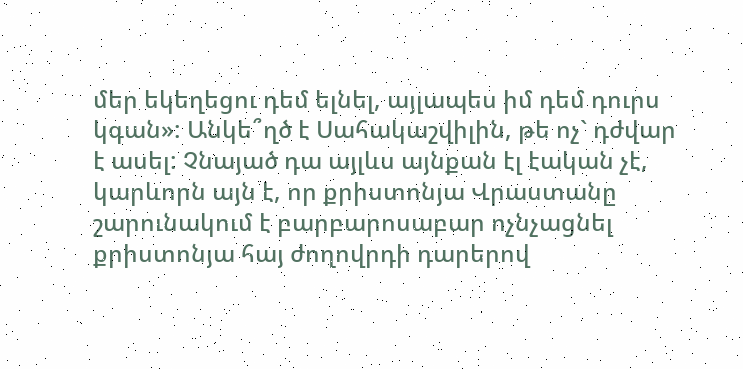մեր եկեղեցու դեմ ելնել, այլապես իմ դեմ դուրս կգան»: Անկե՞ղծ է Սահակաշվիլին, թե ոչ` դժվար է ասել: Չնայած դա այլևս այնքան էլ էական չէ, կարևորն այն է, որ քրիստոնյա Վրաստանը շարունակում է բարբարոսաբար ոչնչացնել քրիստոնյա հայ ժողովրդի դարերով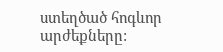ստեղծած հոգևոր արժեքները: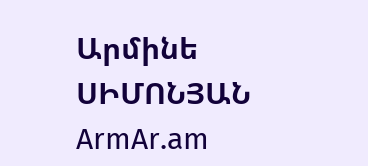Արմինե ՍԻՄՈՆՅԱՆ
ArmAr.am